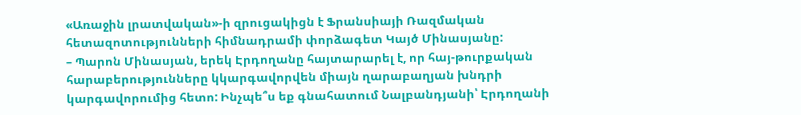«Առաջին լրատվական»-ի զրուցակիցն է Ֆրանսիայի Ռազմական հետազոտությունների հիմնադրամի փորձագետ Կայծ Մինասյանը:
– Պարոն Մինասյան, երեկ Էրդողանը հայտարարել է, որ հայ-թուրքական հարաբերությունները կկարգավորվեն միայն ղարաբաղյան խնդրի կարգավորումից հետո: Ինչպե՞ս եք գնահատում Նալբանդյանի՝ Էրդողանի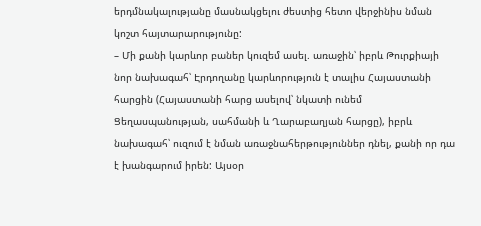երդմնակալությանը մասնակցելու ժեստից հետո վերջինիս նման կոշտ հայտարարությունը:
– Մի քանի կարևոր բաներ կուզեմ ասել. առաջին՝ իբրև Թուրքիայի նոր նախագահ՝ Էրդողանը կարևորություն է տալիս Հայաստանի հարցին (Հայաստանի հարց ասելով՝ նկատի ունեմ Ցեղասպանության, սահմանի և Ղարաբաղյան հարցը), իբրև նախագահ՝ ուզում է նման առաջնահերթություններ դնել, քանի որ դա է խանգարում իրեն: Այսօր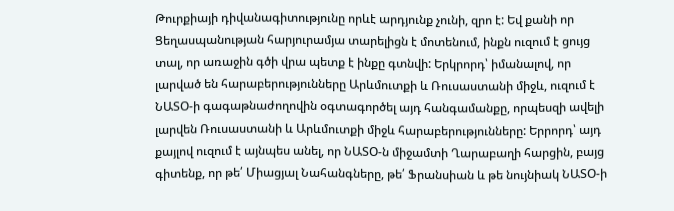Թուրքիայի դիվանագիտությունը որևէ արդյունք չունի, զրո է: Եվ քանի որ Ցեղասպանության հարյուրամյա տարելիցն է մոտենում, ինքն ուզում է ցույց տալ, որ առաջին գծի վրա պետք է ինքը գտնվի: Երկրորդ՝ իմանալով, որ լարված են հարաբերությունները Արևմուտքի և Ռուսաստանի միջև, ուզում է ՆԱՏՕ-ի գագաթնաժողովին օգտագործել այդ հանգամանքը, որպեսզի ավելի լարվեն Ռուսաստանի և Արևմուտքի միջև հարաբերությունները: Երրորդ՝ այդ քայլով ուզում է այնպես անել, որ ՆԱՏՕ-ն միջամտի Ղարաբաղի հարցին, բայց գիտենք, որ թե՛ Միացյալ Նահանգները, թե՛ Ֆրանսիան և թե նույնիակ ՆԱՏՕ-ի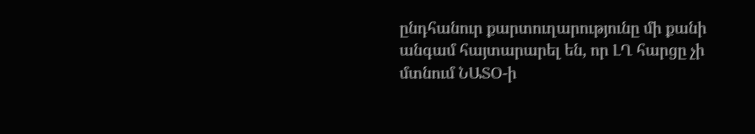ընդհանուր քարտուղարությունը մի քանի անգամ հայտարարել են, որ ԼՂ հարցը չի մտնում ՆԱՏՕ-ի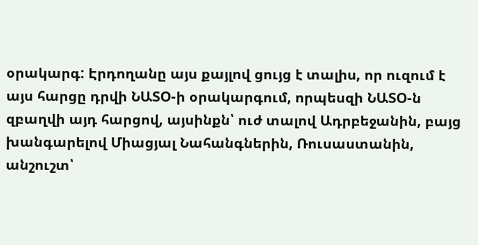օրակարգ: Էրդողանը այս քայլով ցույց է տալիս, որ ուզում է այս հարցը դրվի ՆԱՏՕ-ի օրակարգում, որպեսզի ՆԱՏՕ-ն զբաղվի այդ հարցով, այսինքն՝ ուժ տալով Ադրբեջանին, բայց խանգարելով Միացյալ Նահանգներին, Ռուսաստանին, անշուշտ՝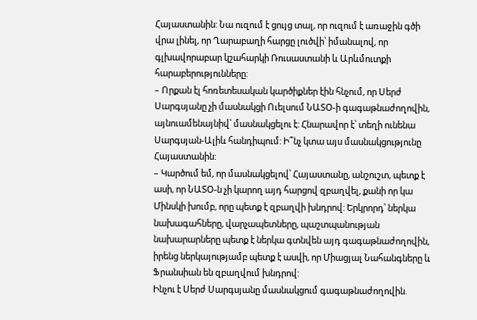Հայաստանին: Նա ուզում է ցույց տալ, որ ուզում է առաջին գծի վրա լինել, որ Ղարաբաղի հարցը լուծվի՝ իմանալով, որ գլխավորաբար կշահարկի Ռուսաստանի և Արևմուտքի հարաբերությունները:
– Որքան էլ հոռետեսական կարծիքներ էին հնչում, որ Սերժ Սարգսյանը չի մասնակցի Ուելսում ՆԱՏՕ-ի գագաթնաժողովին, այնուամենայնիվ՝ մասնակցելու է: Հնարավոր է՝ տեղի ունենա Սարգսյան-Ալիև հանդիպում: Ի՞նչ կտա այս մասնակցությունը Հայաստանին:
– Կարծում եմ, որ մասնակցելով՝ Հայաստանը, անշուշտ, պետք է ասի, որ ՆԱՏՕ-ն չի կարող այդ հարցով զբաղվել, քանի որ կա Մինսկի խումբ, որը պետք է զբաղվի խնդրով: Երկրորդ՝ ներկա նախագահները, վարչապետները, պաշտպանության նախարարները պետք է ներկա գտնվեն այդ գագաթնաժողովին, իրենց ներկայությամբ պետք է ասվի, որ Միացյալ Նահանգները և Ֆրանսիան են զբաղվում խնդրով:
Ինչու է Սերժ Սարգսյանը մասնակցում գագաթնաժողովին.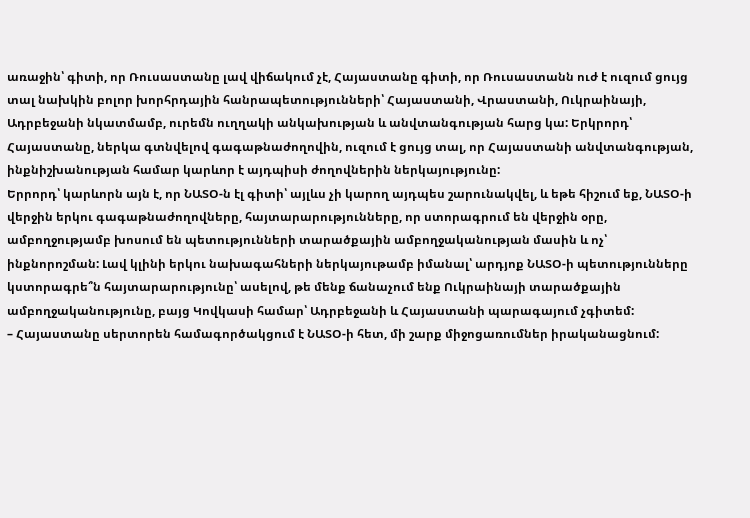առաջին՝ գիտի, որ Ռուսաստանը լավ վիճակում չէ, Հայաստանը գիտի, որ Ռուսաստանն ուժ է ուզում ցույց տալ նախկին բոլոր խորհրդային հանրապետությունների՝ Հայաստանի, Վրաստանի, Ուկրաինայի, Ադրբեջանի նկատմամբ, ուրեմն ուղղակի անկախության և անվտանգության հարց կա: Երկրորդ՝ Հայաստանը, ներկա գտնվելով գագաթնաժողովին, ուզում է ցույց տալ, որ Հայաստանի անվտանգության, ինքնիշխանության համար կարևոր է այդպիսի ժողովներին ներկայությունը:
Երրորդ՝ կարևորն այն է, որ ՆԱՏՕ-ն էլ գիտի՝ այլևս չի կարող այդպես շարունակվել, և եթե հիշում եք, ՆԱՏՕ-ի վերջին երկու գագաթնաժողովները, հայտարարությունները, որ ստորագրում են վերջին օրը, ամբողջությամբ խոսում են պետությունների տարածքային ամբողջականության մասին և ոչ՝ ինքնորոշման: Լավ կլինի երկու նախագահների ներկայութամբ իմանալ՝ արդյոք ՆԱՏՕ-ի պետությունները կստորագրե՞ն հայտարարությունը՝ ասելով, թե մենք ճանաչում ենք Ուկրաինայի տարածքային ամբողջականությունը, բայց Կովկասի համար՝ Ադրբեջանի և Հայաստանի պարագայում չգիտեմ:
– Հայաստանը սերտորեն համագործակցում է ՆԱՏՕ-ի հետ, մի շարք միջոցառումներ իրականացնում: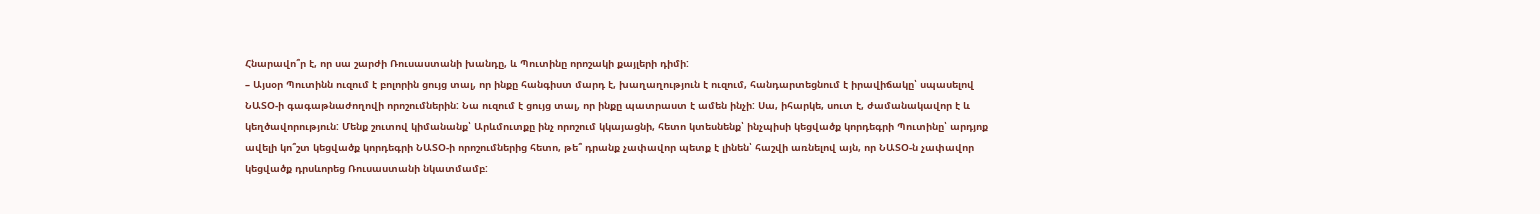Հնարավո՞ր է, որ սա շարժի Ռուսաստանի խանդը, և Պուտինը որոշակի քայլերի դիմի:
– Այսօր Պուտինն ուզում է բոլորին ցույց տալ, որ ինքը հանգիստ մարդ է, խաղաղություն է ուզում, հանդարտեցնում է իրավիճակը՝ սպասելով ՆԱՏՕ-ի գագաթնաժողովի որոշումներին: Նա ուզում է ցույց տալ, որ ինքը պատրաստ է ամեն ինչի: Սա, իհարկե, սուտ է, ժամանակավոր է և կեղծավորություն: Մենք շուտով կիմանանք՝ Արևմուտքը ինչ որոշում կկայացնի, հետո կտեսնենք՝ ինչպիսի կեցվածք կորդեգրի Պուտինը՝ արդյոք ավելի կո՞շտ կեցվածք կորդեգրի ՆԱՏՕ-ի որոշումներից հետո, թե՞ դրանք չափավոր պետք է լինեն՝ հաշվի առնելով այն, որ ՆԱՏՕ-ն չափավոր կեցվածք դրսևորեց Ռուսաստանի նկատմամբ: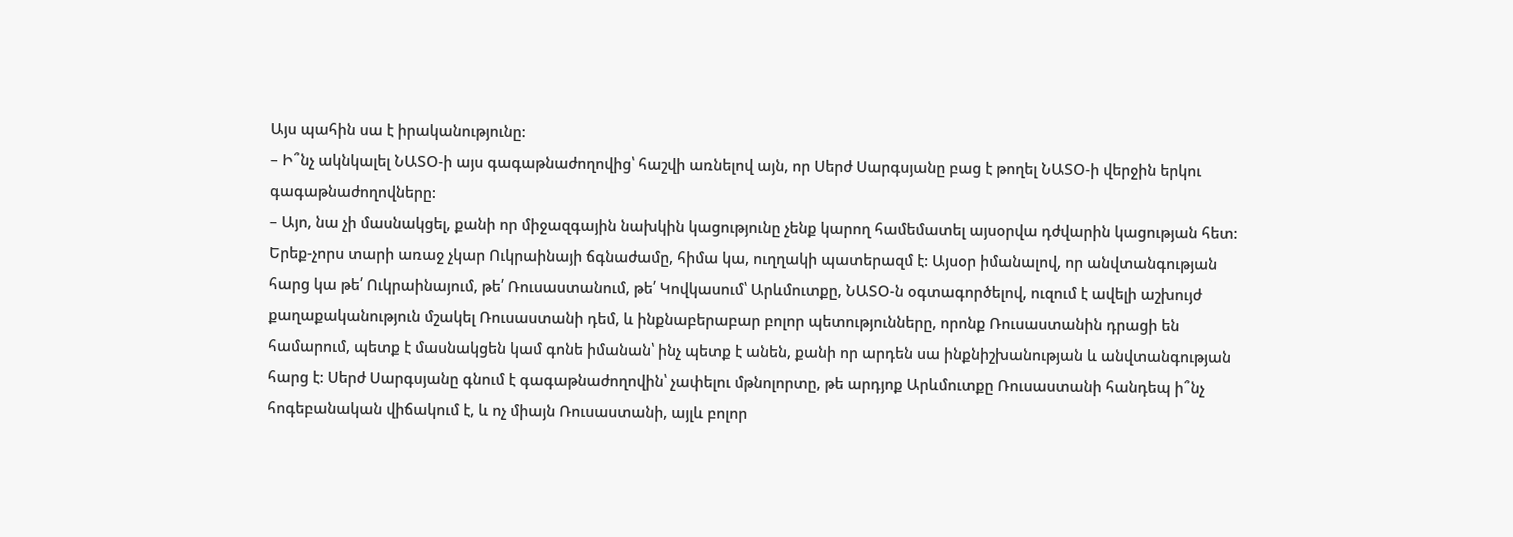Այս պահին սա է իրականությունը:
– Ի՞նչ ակնկալել ՆԱՏՕ-ի այս գագաթնաժողովից՝ հաշվի առնելով այն, որ Սերժ Սարգսյանը բաց է թողել ՆԱՏՕ-ի վերջին երկու գագաթնաժողովները:
– Այո, նա չի մասնակցել, քանի որ միջազգային նախկին կացությունը չենք կարող համեմատել այսօրվա դժվարին կացության հետ: Երեք-չորս տարի առաջ չկար Ուկրաինայի ճգնաժամը, հիմա կա, ուղղակի պատերազմ է: Այսօր իմանալով, որ անվտանգության հարց կա թե՛ Ուկրաինայում, թե՛ Ռուսաստանում, թե՛ Կովկասում՝ Արևմուտքը, ՆԱՏՕ-ն օգտագործելով, ուզում է ավելի աշխույժ քաղաքականություն մշակել Ռուսաստանի դեմ, և ինքնաբերաբար բոլոր պետությունները, որոնք Ռուսաստանին դրացի են համարում, պետք է մասնակցեն կամ գոնե իմանան՝ ինչ պետք է անեն, քանի որ արդեն սա ինքնիշխանության և անվտանգության հարց է: Սերժ Սարգսյանը գնում է գագաթնաժողովին՝ չափելու մթնոլորտը, թե արդյոք Արևմուտքը Ռուսաստանի հանդեպ ի՞նչ հոգեբանական վիճակում է, և ոչ միայն Ռուսաստանի, այլև բոլոր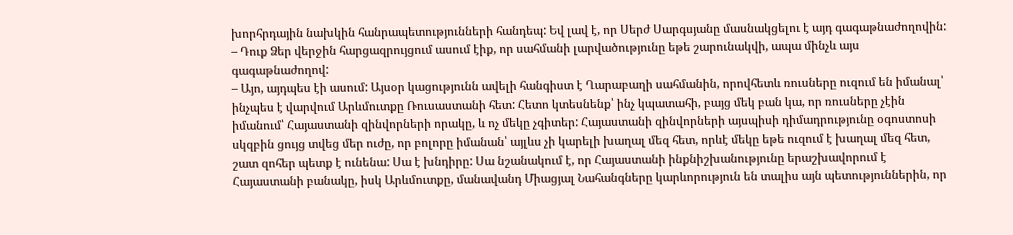խորհրդային նախկին հանրապետությունների հանդեպ: Եվ լավ է, որ Սերժ Սարգսյանը մասնակցելու է այդ գագաթնաժողովին:
– Դուք Ձեր վերջին հարցազրույցում ասում էիք, որ սահմանի լարվածությունը եթե շարունակվի, ապա մինչև այս գագաթնաժողով:
– Այո, այդպես էի ասում: Այսօր կացությունն ավելի հանգիստ է Ղարաբաղի սահմանին, որովհետև ռուսները ուզում են իմանալ՝ ինչպես է վարվում Արևմուտքը Ռուսաստանի հետ: Հետո կտեսնենք՝ ինչ կպատահի, բայց մեկ բան կա, որ ռուսները չէին իմանում՝ Հայաստանի զինվորների որակը, և ոչ մեկը չգիտեր: Հայաստանի զինվորների այսպիսի դիմադրությունը օգոստոսի սկզբին ցույց տվեց մեր ուժը, որ բոլորը իմանան՝ այլևս չի կարելի խաղալ մեզ հետ, որևէ մեկը եթե ուզում է խաղալ մեզ հետ, շատ զոհեր պետք է ունենա: Սա է խնդիրը: Սա նշանակում է, որ Հայաստանի ինքնիշխանությունը երաշխավորում է Հայաստանի բանակը, իսկ Արևմուտքը, մանավանդ Միացյալ Նահանգները կարևորություն են տալիս այն պետություններին, որ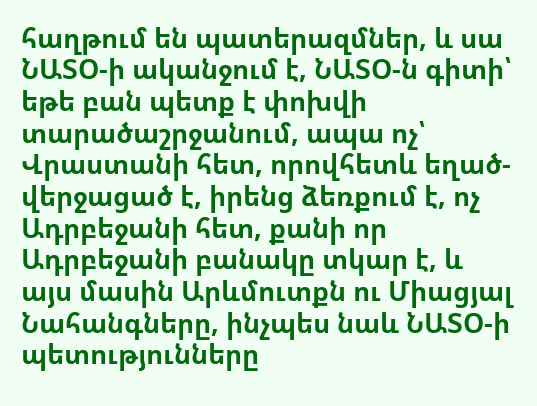հաղթում են պատերազմներ, և սա ՆԱՏՕ-ի ականջում է, ՆԱՏՕ-ն գիտի՝ եթե բան պետք է փոխվի տարածաշրջանում, ապա ոչ՝ Վրաստանի հետ, որովհետև եղած-վերջացած է, իրենց ձեռքում է, ոչ Ադրբեջանի հետ, քանի որ Ադրբեջանի բանակը տկար է, և այս մասին Արևմուտքն ու Միացյալ Նահանգները, ինչպես նաև ՆԱՏՕ-ի պետությունները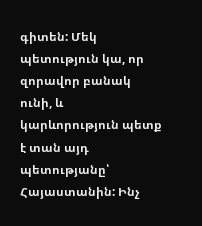գիտեն: Մեկ պետություն կա, որ զորավոր բանակ ունի, և կարևորություն պետք է տան այդ պետությանը՝ Հայաստանին: Ինչ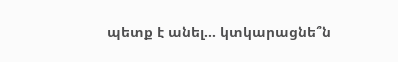պետք է անել… կտկարացնե՞ն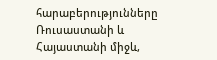հարաբերությունները Ռուսաստանի և Հայաստանի միջև,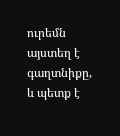ուրեմն այստեղ է գաղտնիքը, և պետք է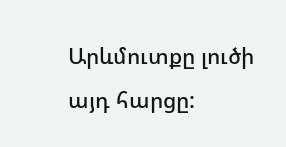Արևմուտքը լուծի այդ հարցը: